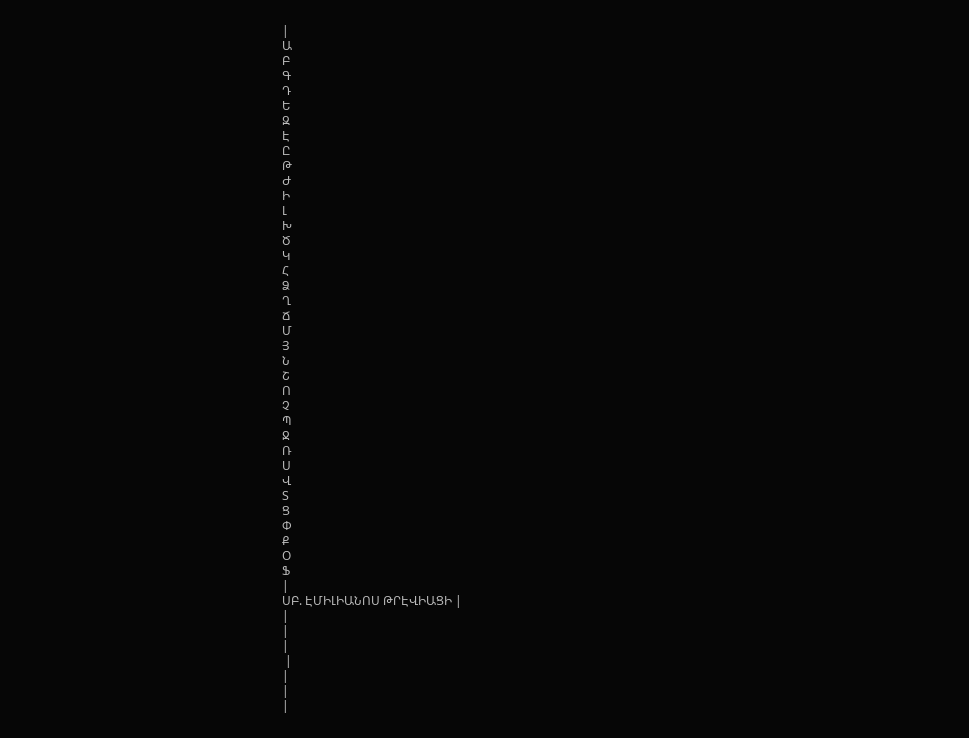|
Ա
Բ
Գ
Դ
Ե
Զ
Է
Ը
Թ
Ժ
Ի
Լ
Խ
Ծ
Կ
Հ
Ձ
Ղ
Ճ
Մ
Յ
Ն
Շ
Ո
Չ
Պ
Ջ
Ռ
Ս
Վ
Տ
Ց
Փ
Ք
Օ
Ֆ
|
ՍԲ. ԷՄԻԼԻԱՆՈՍ ԹՐԷՎԻԱՑԻ |
|
|
|
 |
|
|
|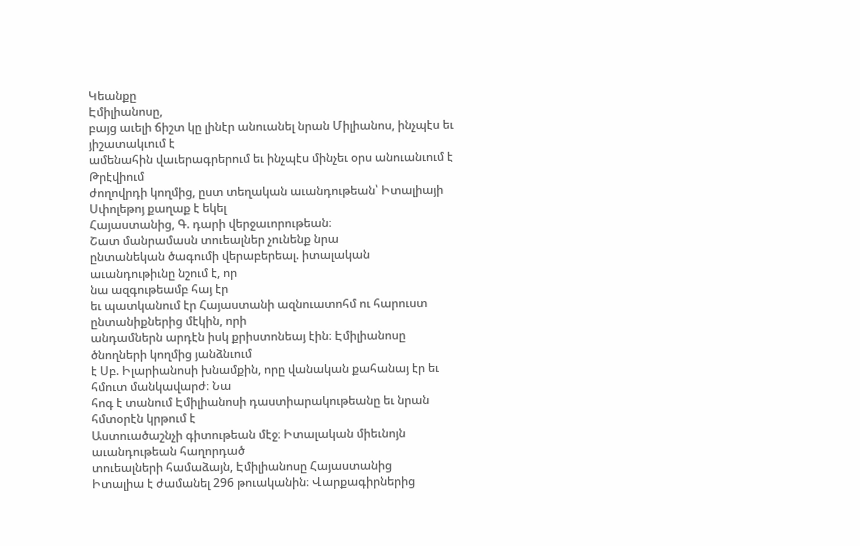Կեանքը
Էմիլիանոսը,
բայց աւելի ճիշտ կը լինէր անուանել նրան Միլիանոս, ինչպէս եւ յիշատակւում է
ամենահին վաւերագրերում եւ ինչպէս մինչեւ օրս անուանւում է Թրէվիում
ժողովրդի կողմից, ըստ տեղական աւանդութեան՝ Իտալիայի Սփոլեթոյ քաղաք է եկել
Հայաստանից, Գ. դարի վերջաւորութեան։
Շատ մանրամասն տուեալներ չունենք նրա
ընտանեկան ծագումի վերաբերեալ. իտալական աւանդութիւնը նշում է, որ
նա ազգութեամբ հայ էր
եւ պատկանում էր Հայաստանի ազնուատոհմ ու հարուստ ընտանիքներից մէկին, որի
անդամներն արդէն իսկ քրիստոնեայ էին։ Էմիլիանոսը ծնողների կողմից յանձնւում
է Սբ. Իլարիանոսի խնամքին, որը վանական քահանայ էր եւ հմուտ մանկավարժ։ Նա
հոգ է տանում Էմիլիանոսի դաստիարակութեանը եւ նրան հմտօրէն կրթում է
Աստուածաշնչի գիտութեան մէջ։ Իտալական միեւնոյն աւանդութեան հաղորդած
տուեալների համաձայն, Էմիլիանոսը Հայաստանից
Իտալիա է ժամանել 296 թուականին։ Վարքագիրներից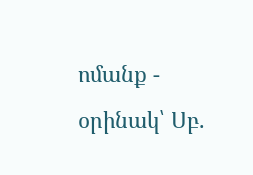ոմանք - օրինակ՝ Սբ.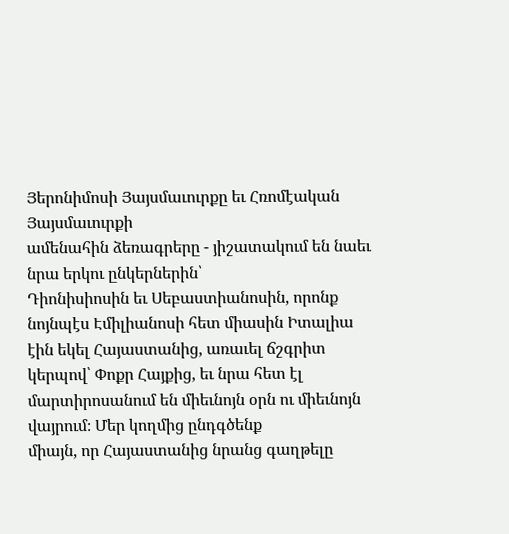Յերոնիմոսի Յայսմաւուրքը եւ Հռոմէական Յայսմաւուրքի
ամենահին ձեռագրերը - յիշատակում են նաեւ նրա երկու ընկերներին՝
Դիոնիսիոսին եւ Սեբաստիանոսին, որոնք նոյնպէս Էմիլիանոսի հետ միասին Իտալիա
էին եկել Հայաստանից, առաւել ճշգրիտ կերպով՝ Փոքր Հայքից, եւ նրա հետ էլ
մարտիրոսանում են միեւնոյն օրն ու միեւնոյն վայրում։ Մեր կողմից ընդգծենք
միայն, որ Հայաստանից նրանց գաղթելը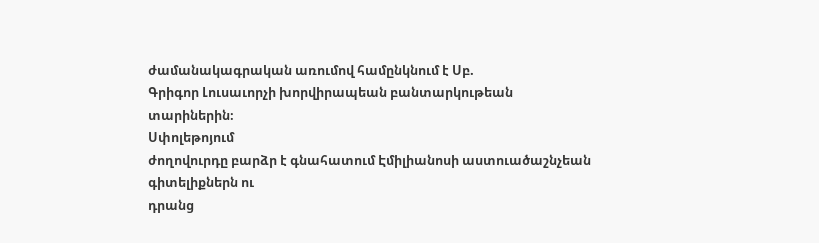ժամանակագրական առումով համընկնում է Սբ.
Գրիգոր Լուսաւորչի խորվիրապեան բանտարկութեան
տարիներին։
Սփոլեթոյում
ժողովուրդը բարձր է գնահատում Էմիլիանոսի աստուածաշնչեան գիտելիքներն ու
դրանց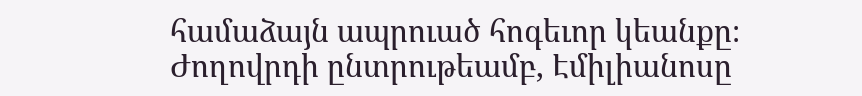համաձայն ապրուած հոգեւոր կեանքը։ Ժողովրդի ընտրութեամբ, Էմիլիանոսը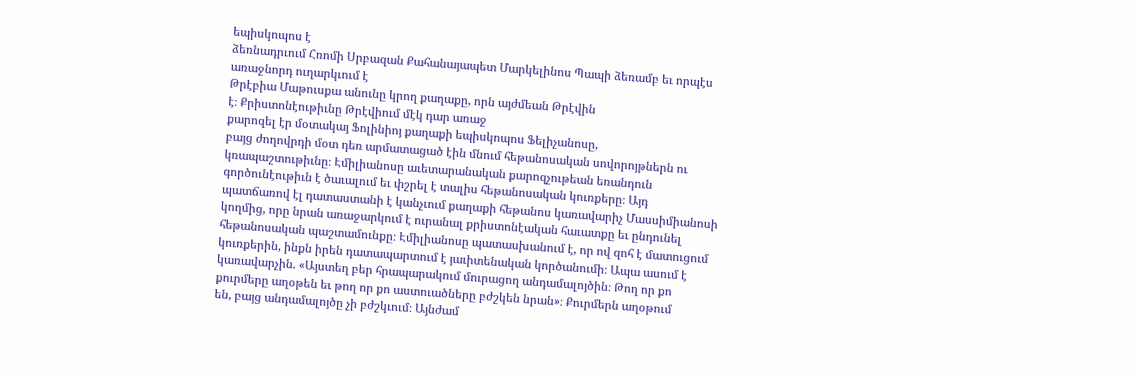եպիսկոպոս է
ձեռնադրւում Հռոմի Սրբազան Քահանայապետ Մարկելինոս Պապի ձեռամբ եւ որպէս
առաջնորդ ուղարկւում է
Թրէբիա Մաթուսքա անունը կրող քաղաքը, որն այժմեան Թրէվին
է։ Քրիստոնէութիւնը Թրէվիում մէկ դար առաջ
քարոզել էր մօտակայ Ֆոլինիոյ քաղաքի եպիսկոպոս Ֆելիչանոսը,
բայց ժողովրդի մօտ դեռ արմատացած էին մնում հեթանոսական սովորոյթներն ու
կռապաշտութիւնը։ Էմիլիանոսը աւետարանական քարոզչութեան եռանդուն
գործունէութիւն է ծաւալում եւ փշրել է տալիս հեթանոսական կուռքերը։ Այդ
պատճառով էլ դատաստանի է կանչւում քաղաքի հեթանոս կառավարիչ Մասսիմիանոսի
կողմից, որը նրան առաջարկում է ուրանալ քրիստոնէական հաւատքը եւ ընդունել
հեթանոսական պաշտամունքը։ Էմիլիանոսը պատասխանում է, որ ով զոհ է մատուցում
կուռքերին, ինքն իրեն դատապարտում է յաւիտենական կործանումի։ Ապա ասում է
կառավարչին. «Այստեղ բեր հրապարակում մուրացող անդամալոյծին։ Թող որ քո
քուրմերը աղօթեն եւ թող որ քո աստուածները բժշկեն նրան»։ Քուրմերն աղօթում
են, բայց անդամալոյծը չի բժշկւում։ Այնժամ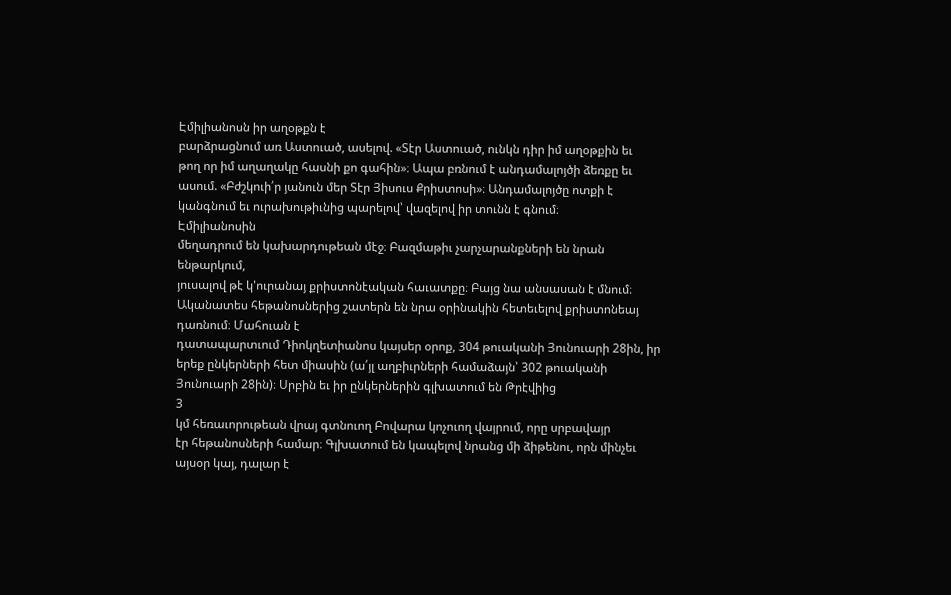Էմիլիանոսն իր աղօթքն է
բարձրացնում առ Աստուած, ասելով. «Տէր Աստուած, ունկն դիր իմ աղօթքին եւ
թող որ իմ աղաղակը հասնի քո գահին»։ Ապա բռնում է անդամալոյծի ձեռքը եւ
ասում. «Բժշկուի՛ր յանուն մեր Տէր Յիսուս Քրիստոսի»։ Անդամալոյծը ոտքի է
կանգնում եւ ուրախութիւնից պարելով՝ վազելով իր տունն է գնում։
Էմիլիանոսին
մեղադրում են կախարդութեան մէջ։ Բազմաթիւ չարչարանքների են նրան ենթարկում,
յուսալով թէ կ'ուրանայ քրիստոնէական հաւատքը։ Բայց նա անսասան է մնում։
Ականատես հեթանոսներից շատերն են նրա օրինակին հետեւելով քրիստոնեայ
դառնում։ Մահուան է
դատապարտւում Դիոկղետիանոս կայսեր օրոք, 304 թուականի Յունուարի 28ին, իր
երեք ընկերների հետ միասին (ա՛յլ աղբիւրների համաձայն՝ 302 թուականի
Յունուարի 28ին)։ Սրբին եւ իր ընկերներին գլխատում են Թրէվիից
3
կմ հեռաւորութեան վրայ գտնուող Բովարա կոչուող վայրում, որը սրբավայր
էր հեթանոսների համար։ Գլխատում են կապելով նրանց մի ձիթենու, որն մինչեւ
այսօր կայ, դալար է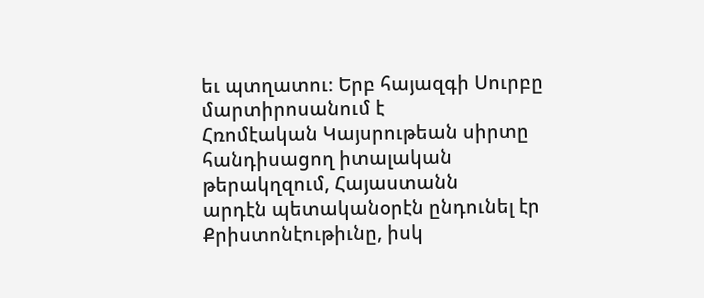եւ պտղատու։ Երբ հայազգի Սուրբը մարտիրոսանում է
Հռոմէական Կայսրութեան սիրտը հանդիսացող իտալական թերակղզում, Հայաստանն
արդէն պետականօրէն ընդունել էր Քրիստոնէութիւնը, իսկ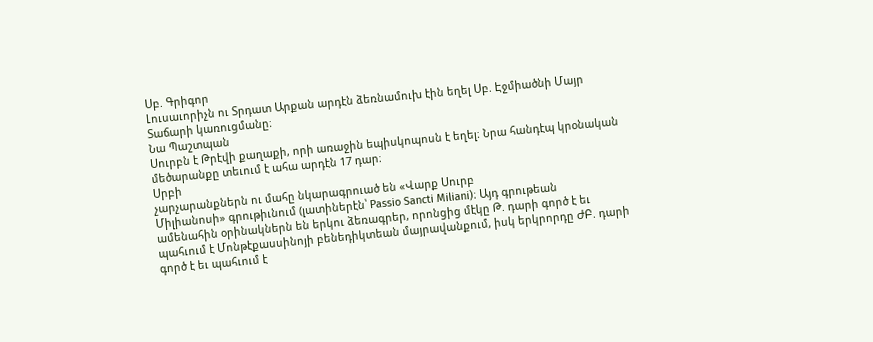Սբ. Գրիգոր
Լուսաւորիչն ու Տրդատ Արքան արդէն ձեռնամուխ էին եղել Սբ. Էջմիածնի Մայր
Տաճարի կառուցմանը։
Նա Պաշտպան
Սուրբն է Թրէվի քաղաքի, որի առաջին եպիսկոպոսն է եղել։ Նրա հանդէպ կրօնական
մեծարանքը տեւում է ահա արդէն 17 դար։
Սրբի
չարչարանքներն ու մահը նկարագրուած են «Վարք Սուրբ
Միլիանոսի» գրութիւնում (լատիներէն՝ Passio Sancti Miliani)։ Այդ գրութեան
ամենահին օրինակներն են երկու ձեռագրեր, որոնցից մէկը Թ. դարի գործ է եւ
պահւում է Մոնթէքասսինոյի բենեդիկտեան մայրավանքում, իսկ երկրորդը ԺԲ. դարի
գործ է եւ պահւում է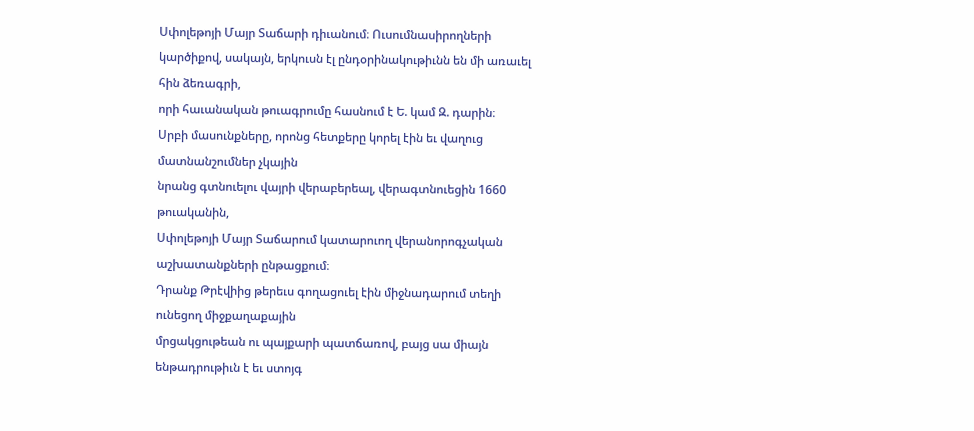Սփոլեթոյի Մայր Տաճարի դիւանում։ Ուսումնասիրողների
կարծիքով, սակայն, երկուսն էլ ընդօրինակութիւնն են մի առաւել հին ձեռագրի,
որի հաւանական թուագրումը հասնում է Ե. կամ Զ. դարին։
Սրբի մասունքները, որոնց հետքերը կորել էին եւ վաղուց մատնանշումներ չկային
նրանց գտնուելու վայրի վերաբերեալ, վերագտնուեցին 1660 թուականին,
Սփոլեթոյի Մայր Տաճարում կատարուող վերանորոգչական աշխատանքների ընթացքում։
Դրանք Թրէվիից թերեւս գողացուել էին միջնադարում տեղի ունեցող միջքաղաքային
մրցակցութեան ու պայքարի պատճառով, բայց սա միայն ենթադրութիւն է եւ ստոյգ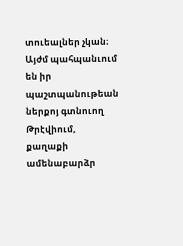տուեալներ չկան։ Այժմ պահպանւում են իր պաշտպանութեան ներքոյ գտնուող
Թրէվիում, քաղաքի ամենաբարձր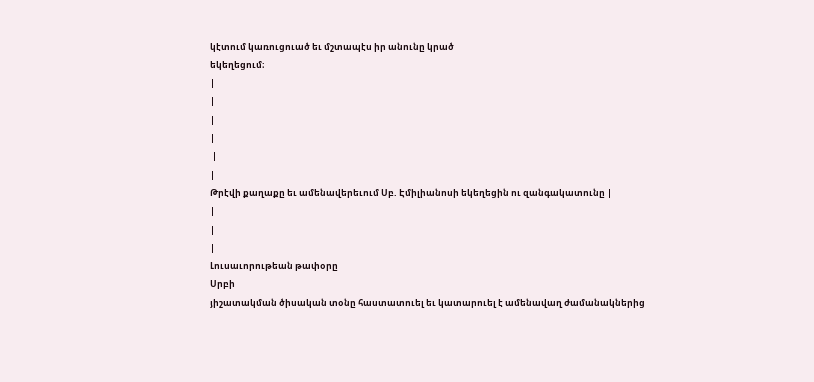կէտում կառուցուած եւ մշտապէս իր անունը կրած
եկեղեցում։
|
|
|
|
 |
|
Թրէվի քաղաքը եւ ամենավերեւում Սբ. Էմիլիանոսի եկեղեցին ու զանգակատունը |
|
|
|
Լուսաւորութեան թափօրը
Սրբի
յիշատակման ծիսական տօնը հաստատուել եւ կատարուել է ամենավաղ ժամանակներից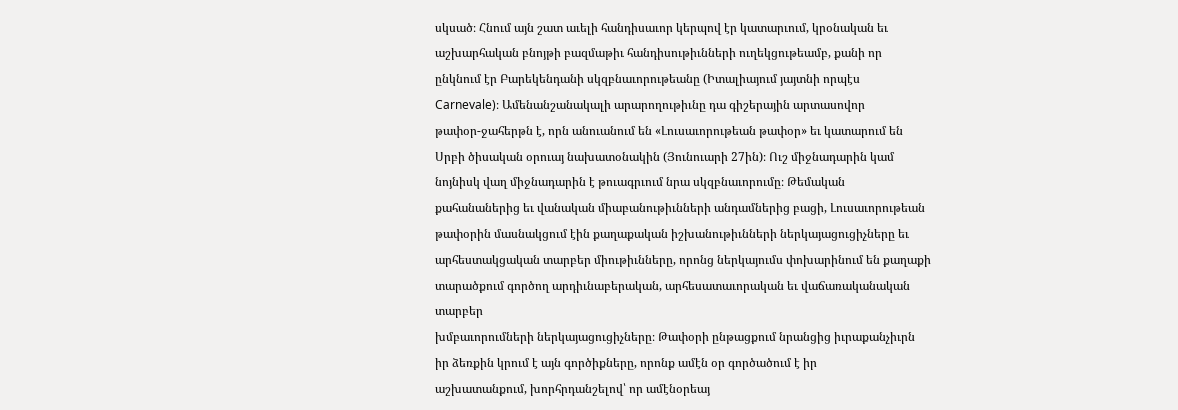սկսած։ Հնում այն շատ աւելի հանդիսաւոր կերպով էր կատարւում, կրօնական եւ
աշխարհական բնոյթի բազմաթիւ հանդիսութիւնների ուղեկցութեամբ, քանի որ
ընկնում էր Բարեկենդանի սկզբնաւորութեանը (Իտալիայում յայտնի որպէս
Carnevale)։ Ամենանշանակալի արարողութիւնը դա գիշերային արտասովոր
թափօր-ջահերթն է, որն անուանում են «Լուսաւորութեան թափօր» եւ կատարում են
Սրբի ծիսական օրուայ նախատօնակին (Յունուարի 27ին)։ Ուշ միջնադարին կամ
նոյնիսկ վաղ միջնադարին է թուագրւում նրա սկզբնաւորումը։ Թեմական
քահանաներից եւ վանական միաբանութիւնների անդամներից բացի, Լուսաւորութեան
թափօրին մասնակցում էին քաղաքական իշխանութիւնների ներկայացուցիչները եւ
արհեստակցական տարբեր միութիւնները, որոնց ներկայումս փոխարինում են քաղաքի
տարածքում գործող արդիւնաբերական, արհեսատաւորական եւ վաճառականական տարբեր
խմբաւորումների ներկայացուցիչները։ Թափօրի ընթացքում նրանցից իւրաքանչիւրն
իր ձեռքին կրում է այն գործիքները, որոնք ամէն օր գործածում է իր
աշխատանքում, խորհրդանշելով՝ որ ամէնօրեայ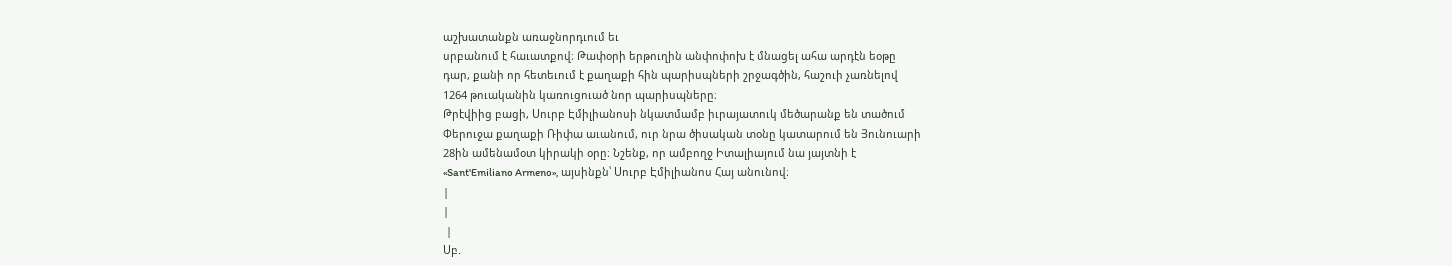աշխատանքն առաջնորդւում եւ
սրբանում է հաւատքով։ Թափօրի երթուղին անփոփոխ է մնացել ահա արդէն եօթը
դար, քանի որ հետեւում է քաղաքի հին պարիսպների շրջագծին, հաշուի չառնելով
1264 թուականին կառուցուած նոր պարիսպները։
Թրէվիից բացի, Սուրբ Էմիլիանոսի նկատմամբ իւրայատուկ մեծարանք են տածում
Փերուջա քաղաքի Ռիփա աւանում, ուր նրա ծիսական տօնը կատարում են Յունուարի
28ին ամենամօտ կիրակի օրը։ Նշենք, որ ամբողջ Իտալիայում նա յայտնի է
«Sant'Emiliano Armeno», այսինքն՝ Սուրբ Էմիլիանոս Հայ անունով։
|
|
 |
Սբ.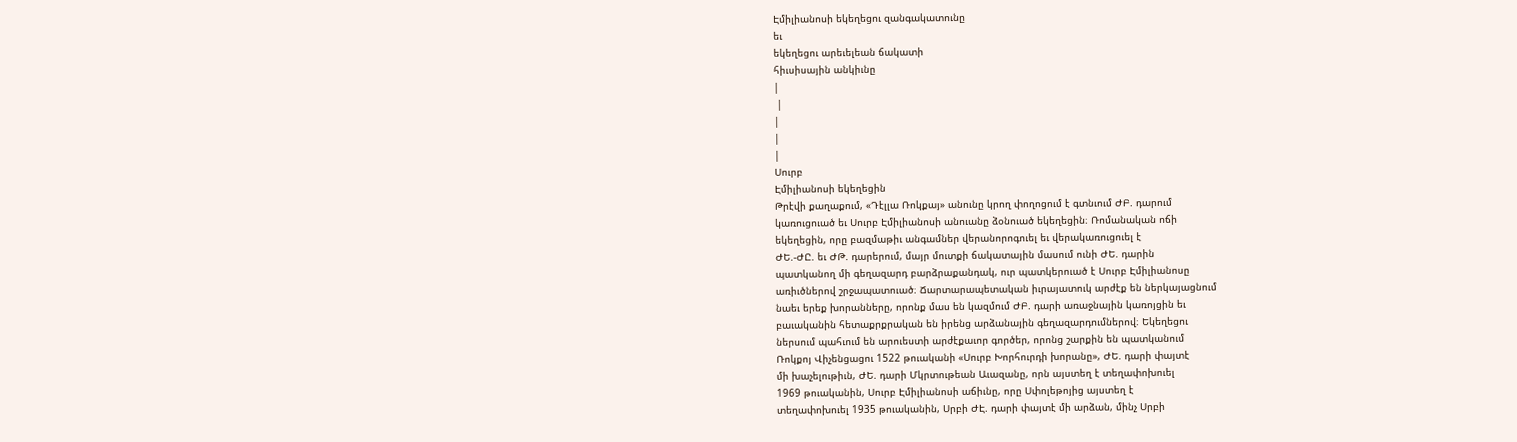Էմիլիանոսի եկեղեցու զանգակատունը
եւ
եկեղեցու արեւելեան ճակատի
հիւսիսային անկիւնը
|
 |
|
|
|
Սուրբ
Էմիլիանոսի եկեղեցին
Թրէվի քաղաքում, «Դէլլա Ռոկքայ» անունը կրող փողոցում է գտնւում ԺԲ. դարում
կառուցուած եւ Սուրբ Էմիլիանոսի անուանը ձօնուած եկեղեցին։ Ռոմանական ոճի
եկեղեցին, որը բազմաթիւ անգամներ վերանորոգուել եւ վերակառուցուել է
ԺԵ.-ԺԸ. եւ ԺԹ. դարերում, մայր մուտքի ճակատային մասում ունի ԺԵ. դարին
պատկանող մի գեղազարդ բարձրաքանդակ, ուր պատկերուած է Սուրբ Էմիլիանոսը
առիւծներով շրջապատուած։ Ճարտարապետական իւրայատուկ արժէք են ներկայացնում
նաեւ երեք խորանները, որոնք մաս են կազմում ԺԲ. դարի առաջնային կառոյցին եւ
բաւականին հետաքրքրական են իրենց արձանային գեղազարդումներով։ Եկեղեցու
ներսում պահւում են արուեստի արժէքաւոր գործեր, որոնց շարքին են պատկանում
Ռոկքոյ Վիչենցացու 1522 թուականի «Սուրբ Խորհուրդի խորանը», ԺԵ. դարի փայտէ
մի խաչելութիւն, ԺԵ. դարի Մկրտութեան Աւազանը, որն այստեղ է տեղափոխուել
1969 թուականին, Սուրբ Էմիլիանոսի աճիւնը, որը Սփոլեթոյից այստեղ է
տեղափոխուել 1935 թուականին, Սրբի ԺԷ. դարի փայտէ մի արձան, մինչ Սրբի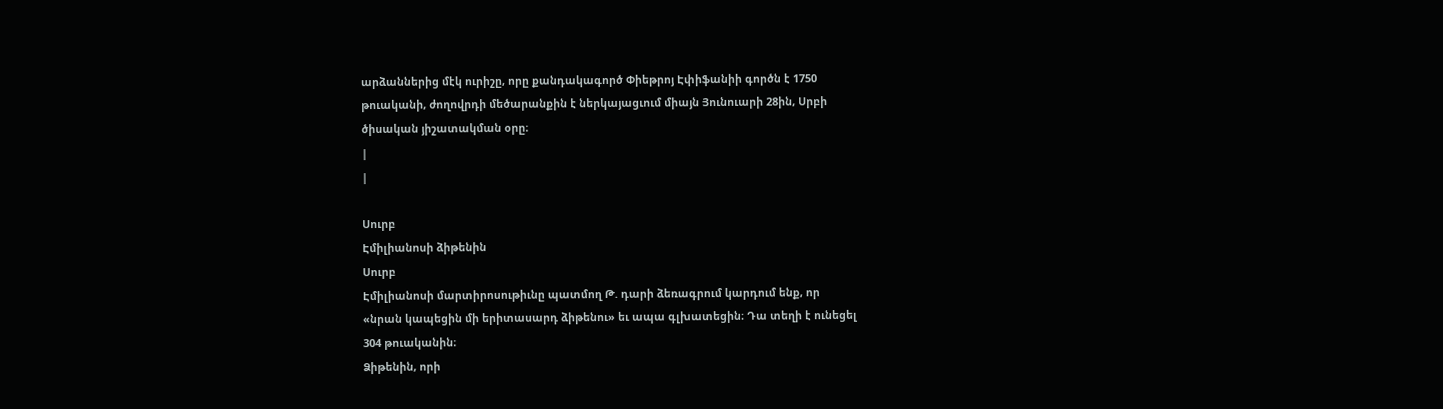արձաններից մէկ ուրիշը, որը քանդակագործ Փիեթրոյ Էփիֆանիի գործն է 1750
թուականի, ժողովրդի մեծարանքին է ներկայացւում միայն Յունուարի 28ին, Սրբի
ծիսական յիշատակման օրը։
|
|

Սուրբ
Էմիլիանոսի ձիթենին
Սուրբ
Էմիլիանոսի մարտիրոսութիւնը պատմող Թ. դարի ձեռագրում կարդում ենք, որ
«նրան կապեցին մի երիտասարդ ձիթենու» եւ ապա գլխատեցին։ Դա տեղի է ունեցել
304 թուականին։
Ձիթենին, որի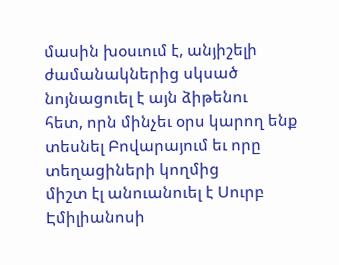մասին խօսւում է, անյիշելի ժամանակներից սկսած նոյնացուել է այն ձիթենու
հետ, որն մինչեւ օրս կարող ենք տեսնել Բովարայում եւ որը տեղացիների կողմից
միշտ էլ անուանուել է Սուրբ Էմիլիանոսի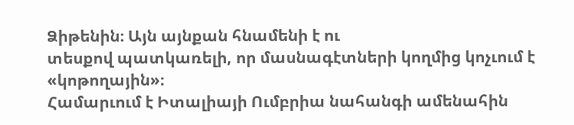Ձիթենին։ Այն այնքան հնամենի է ու
տեսքով պատկառելի, որ մասնագէտների կողմից կոչւում է «կոթողային»։
Համարւում է Իտալիայի Ումբրիա նահանգի ամենահին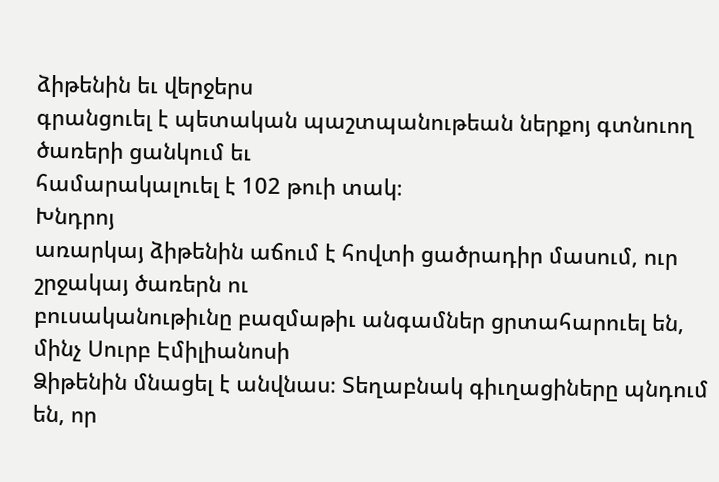ձիթենին եւ վերջերս
գրանցուել է պետական պաշտպանութեան ներքոյ գտնուող ծառերի ցանկում եւ
համարակալուել է 102 թուի տակ։
Խնդրոյ
առարկայ ձիթենին աճում է հովտի ցածրադիր մասում, ուր շրջակայ ծառերն ու
բուսականութիւնը բազմաթիւ անգամներ ցրտահարուել են, մինչ Սուրբ Էմիլիանոսի
Ձիթենին մնացել է անվնաս։ Տեղաբնակ գիւղացիները պնդում են, որ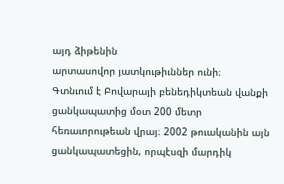այդ ձիթենին
արտասովոր յատկութիւններ ունի։
Գտնւում է Բովարայի բենեդիկտեան վանքի ցանկապատից մօտ 200 մետր
հեռաւորութեան վրայ։ 2002 թուականին այն ցանկապատեցին, որպէսզի մարդիկ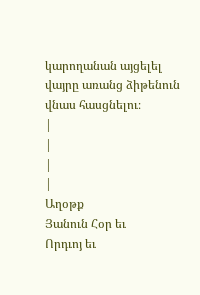կարողանան այցելել վայրը առանց ձիթենուն վնաս հասցնելու։
|
|
|
|
Աղօթք
Յանուն Հօր եւ
Որդւոյ եւ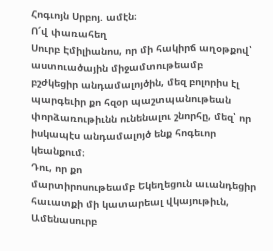Հոգւոյն Սրբոյ. ամէն։
Ո՜վ փառահեղ
Սուրբ Էմիլիանոս, որ մի հակիրճ աղօթքով՝ աստուածային միջամտութեամբ
բշժկեցիր անդամալոյծին, մեզ բոլորիս էլ պարգեւիր քո հզօր պաշտպանութեան
փորձառութիւնն ունենալու շնորհը, մեզ՝ որ իսկապէս անդամալոյծ ենք հոգեւոր
կեանքում։
Դու, որ քո
մարտիրոսութեամբ Եկեղեցուն աւանդեցիր հաւատքի մի կատարեալ վկայութիւն,
Ամենասուրբ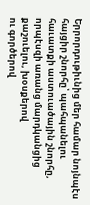Երրորդութիւնից մեր համար նոյնպէս հայցիր շնորհը՝ պահպանելու
հաւատքի աստուածային շնորհը, որպէսզի առանց մարդկանցից քաշուելու, խօսքերով
ու գործերով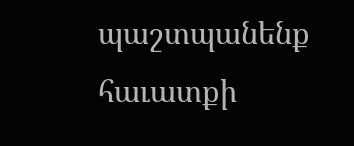պաշտպանենք հաւատքի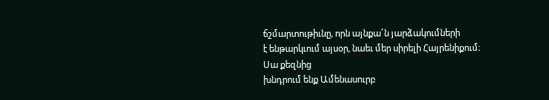ճշմարտութիւնը, որն այնքա՜ն յարձակումների
է ենթարկւում այսօր, նաեւ մեր սիրելի Հայրենիքում։
Սա քեզնից
խնդրում ենք Ամենասուրբ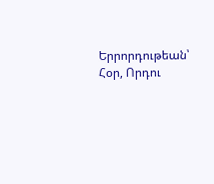Երրորդութեան՝ Հօր, Որդու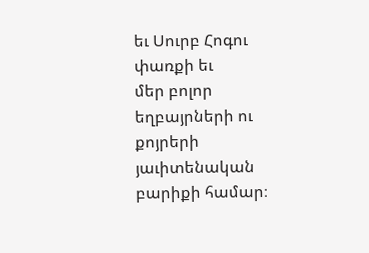եւ Սուրբ Հոգու փառքի եւ
մեր բոլոր եղբայրների ու քոյրերի յաւիտենական բարիքի համար։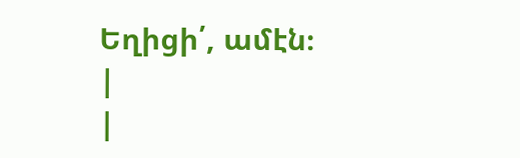Եղիցի՛, ամէն։
|
|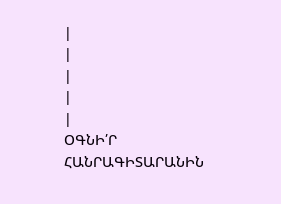|
|
|
|
|
ՕԳՆԻ՛Ր
ՀԱՆՐԱԳԻՏԱՐԱՆԻՆ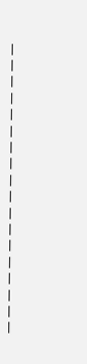|
|
|
|
|
|
|
|
|
|
|
|
|
|
|
|
|
|